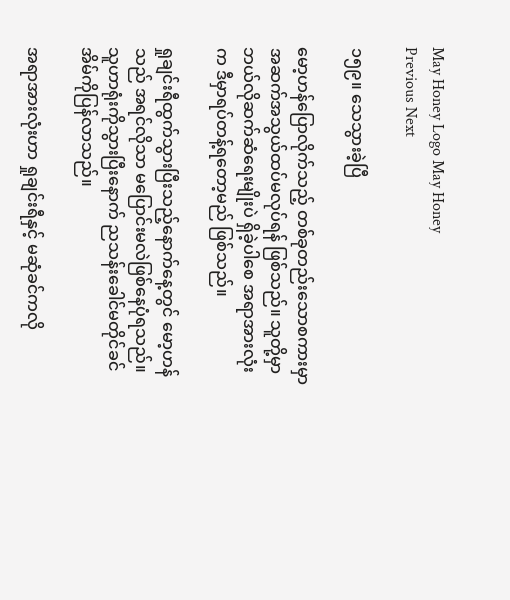May Honey Logo May Honey
Previous Next

၁၅၉။ သေသွားခဲ့ပြီ

မော့ဟန်ပြောလိုက်သည့် တစ်ခုတည်းသောစကားမှာ အဆက်အသွယ်ထပ်မလုပ်ရန် ဖြစ်သည်။ သူတို့မှာ ဘယ်လိုဆက်ဆံရေးမျိုးပဲ ရှိခဲ့ပါစေ အရာအားလုံးက ဒီမှာရပ်တန့်ရတော့မည် ဖြစ်သည်။

ရှုချင်းရီထွက်သွားပြီးသည့်နောက်နေ့တွင် မော့ဟန်သည် အရင်လိုသာ မပြောင်းမလဲဖြစ်နေပုံရသည်။ သူဟာရုံးကိုသွားပြီးနောက် ညသန်းခေါင်မတိုင်ခင် အိမ်ကိုပြန်လာသည်။

အရာအားလုံးဟာ ရှုချင်းရီနှင့် မဆုံခင်ကလို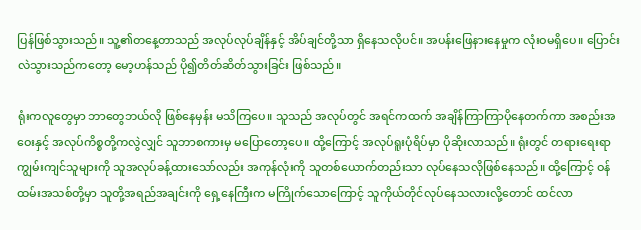ပြန်ဖြစ်သွားသည်။ သူ့၏တနေ့တာသည် အလုပ်လုပ်ချိန်နှင့် အိပ်ချင်တို့သာ ရှိနေသလိုပင်။ အပန်းဖြေနားနေမှုက လုံးဝမရှိပေ။ ပြောင်းလဲသွားသည်ကတော့ မော့ဟန်သည် ပို၍တိတ်ဆိတ်သွားခြင်း ဖြစ်သည်။

ရုံးကလူတွေမှာ ဘာတွေဘယ်လို ဖြစ်နေမှန်း မသိကြပေ။ သူသည် အလုပ်တွင် အရင်ကထက် အချိန်ကြာကြာပိုနေတက်ကာ အစည်းအဝေးနှင့် အလုပ်ကိစ္စတို့ကလွဲလျှင် သူဘာစကားမှ မပြောတော့ပေ။ ထို့ကြောင့် အလုပ်ရူးပုံရိပ်မှာ ပိုဆိုးလာသည်။ ရုံးတွင် တရားရေးရာ ကျွမ်းကျင်သူများကို သူအလုပ်ခန့်ထားသော်လည်း အကုန်လုံးကို သူတစ်ယောက်တည်းသာ လုပ်နေသလိုဖြစ်နေသည်။ ထို့ကြောင့် ဝန်ထမ်းအသစ်တို့မှာ သူတို့အရည်အချင်းကို ရှေ့နေကြီးက မကြိုက်သောကြောင့် သူကိုယ်တိုင်လုပ်နေသလားလို့တောင် ထင်လာ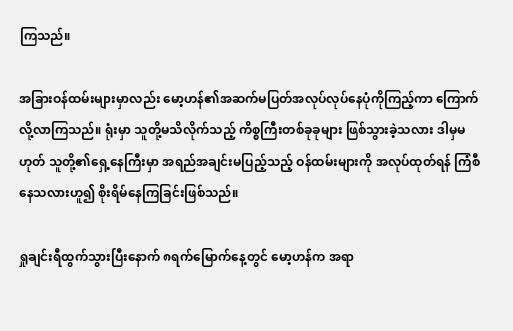ကြသည်။

အခြားဝန်ထမ်းများမှာလည်း မော့ဟန်၏အဆက်မပြတ်အလုပ်လုပ်နေပုံကိုကြည့်ကာ ကြောက်လို့လာကြသည်။ ရုံးမှာ သူတို့မသိလိုက်သည့် ကိစ္စကြီးတစ်ခုခုများ ဖြစ်သွားခဲ့သလား ဒါမှမဟုတ် သူတို့၏ရှေ့နေကြီးမှာ အရည်အချင်းမပြည့်သည့် ဝန်ထမ်းများကို အလုပ်ထုတ်ရန် ကြံစီနေသလားဟူ၍ စိုးရိမ်နေကြခြင်းဖြစ်သည်။

ရှုချင်းရီထွက်သွားပြီးနောက် ၈ရက်မြောက်နေ့တွင် မော့ဟန်က အရာ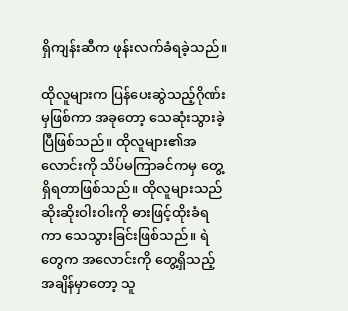ရှိကျန်းဆီက ဖုန်းလက်ခံရခဲ့သည်။

ထိုလူများက ပြန်ပေးဆွဲသည့်ဂိုဏ်းမှဖြစ်ကာ အခုတော့ သေဆုံးသွားခဲ့ပြီဖြစ်သည်။ ထိုလူများ၏အလောင်းကို သိပ်မကြာခင်ကမှ တွေ့ရှိရတာဖြစ်သည်။ ထိုလူများသည် ဆိုးဆိုးဝါးဝါးကို ဓားဖြင့်ထိုးခံရကာ သေသွားခြင်းဖြစ်သည်။ ရဲတွေက အလောင်းကို တွေ့ရှိသည့် အချိန်မှာတော့ သူ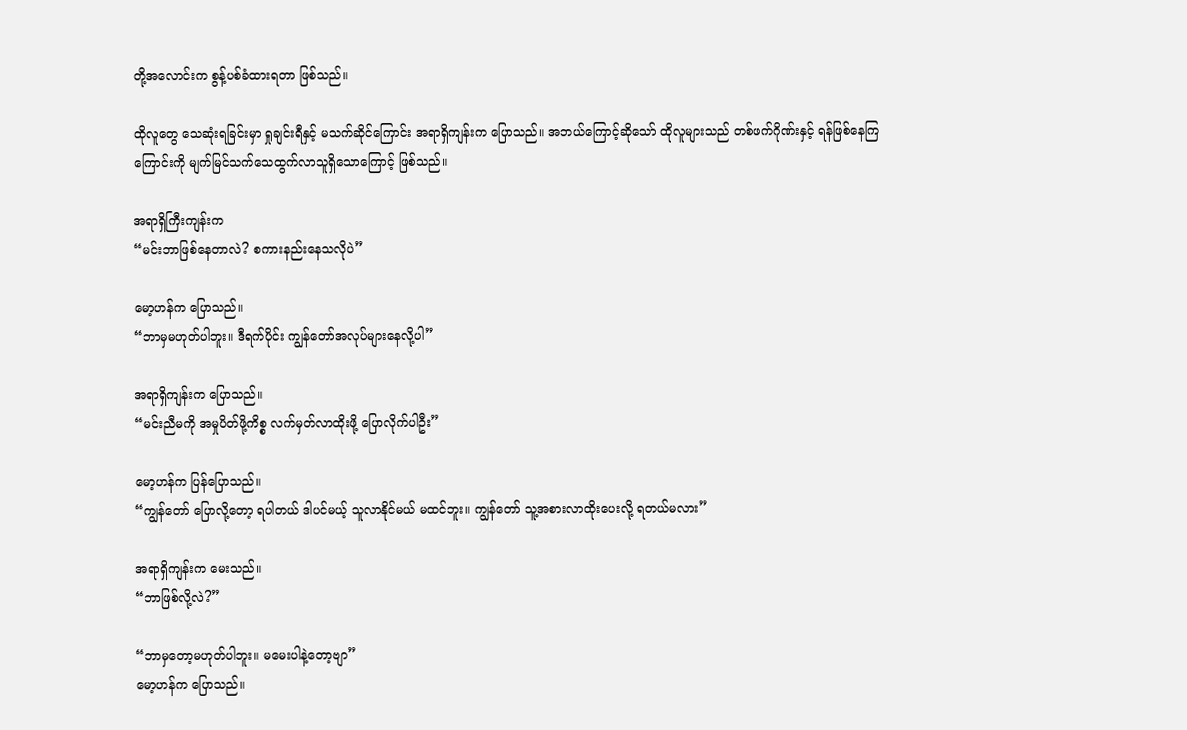တို့အလောင်းက စွန့်ပစ်ခံထားရတာ ဖြစ်သည်။

ထိုလူတွေ သေဆုံးရခြင်းမှာ ရှုချင်းရီနှင့် မသက်ဆိုင်ကြောင်း အရာရှိကျန်းက ပြောသည်။ အဘယ်ကြောင့်ဆိုသော် ထိုလူများသည် တစ်ဖက်ဂိုဏ်းနှင့် ရန်ဖြစ်နေကြကြောင်းကို မျက်မြင်သက်သေထွက်လာသူရှိသောကြောင့် ဖြစ်သည်။

အရာရှိကြီးကျန်းက
“မင်းဘာဖြစ်နေတာလဲ? စကားနည်းနေသလိုပဲ”

မော့ဟန်က ပြောသည်။
“ဘာမှမဟုတ်ပါဘူး။ ဒီရက်ပိုင်း ကျွန်တော်အလုပ်များနေလို့ပါ”

အရာရှိကျန်းက ပြောသည်။
“မင်းညီမကို အမှုပိတ်ဖို့ကိစ္စ လက်မှတ်လာထိုးဖို့ ပြောလိုက်ပါဦး”

မော့ဟန်က ပြန်ပြောသည်။
“ကျွန်တော် ပြောလို့တော့ ရပါတယ် ဒါပင်မယ့် သူလာနိုင်မယ် မထင်ဘူး။ ကျွန်တော် သူ့အစားလာထိုးပေးလို့ ရတယ်မလား”

အရာရှိကျန်းက မေးသည်။
“ဘာဖြစ်လို့လဲ?”

“ဘာမှတော့မဟုတ်ပါဘူး။ မမေးပါနဲ့တော့ဗျာ”
မော့ဟန်က ပြောသည်။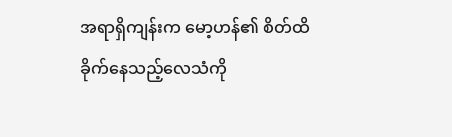အရာရှိကျန်းက မော့ဟန်၏ စိတ်ထိခိုက်နေသည့်လေသံကို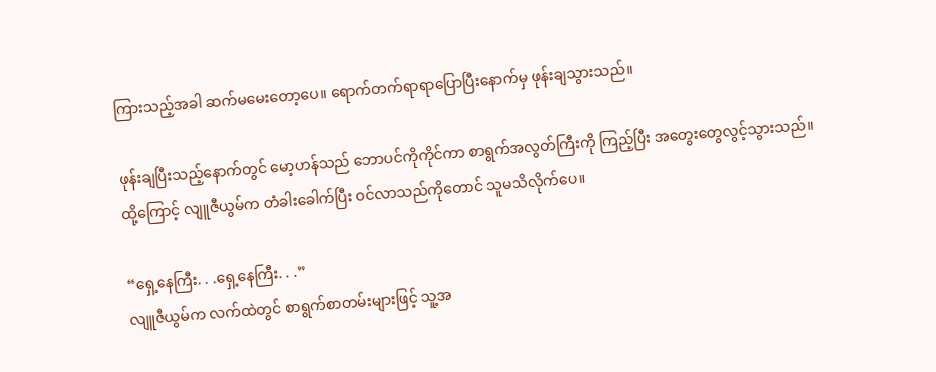ကြားသည့်အခါ ဆက်မမေးတော့ပေ။ ရောက်တက်ရာရာပြောပြီးနောက်မှ ဖုန်းချသွားသည်။

ဖုန်းချပြီးသည့်နောက်တွင် မော့ဟန်သည် ဘောပင်ကိုကိုင်ကာ စာရွက်အလွတ်ကြီးကို ကြည့်ပြီး အတွေးတွေလွင့်သွားသည်။ ထို့ကြောင့် လျူဇီယွမ်က တံခါးခေါက်ပြီး ဝင်လာသည်ကိုတောင် သူမသိလိုက်ပေ။

“ရှေ့နေကြီး. . .ရှေ့နေကြီး. . .”
လျူဇီယွမ်က လက်ထဲတွင် စာရွက်စာတမ်းများဖြင့် သူ့အ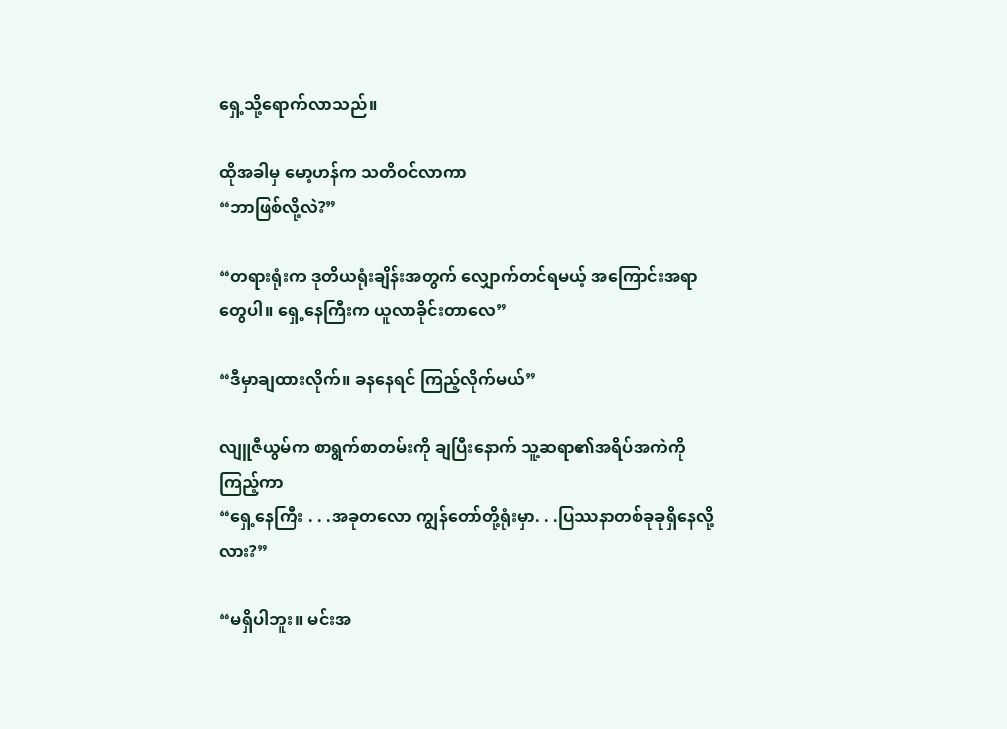ရှေ့သို့ရောက်လာသည်။

ထိုအခါမှ မော့ဟန်က သတိဝင်လာကာ
“ဘာဖြစ်လို့လဲ?”

“တရားရုံးက ဒုတိယရုံးချိန်းအတွက် လျှောက်တင်ရမယ့် အကြောင်းအရာတွေပါ။ ရှေ့နေကြီးက ယူလာခိုင်းတာလေ”

“ဒီမှာချထားလိုက်။ ခနနေရင် ကြည့်လိုက်မယ်”

လျူဇီယွမ်က စာရွက်စာတမ်းကို ချပြီးနောက် သူ့ဆရာ၏အရိပ်အကဲကိုကြည့်ကာ
“ရှေ့နေကြီး . . .အခုတလော ကျွန်တော်တို့ရုံးမှာ. . .ပြဿနာတစ်ခုခုရှိနေလို့လား?”

“မရှိပါဘူး။ မင်းအ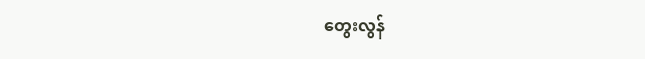တွေးလွန်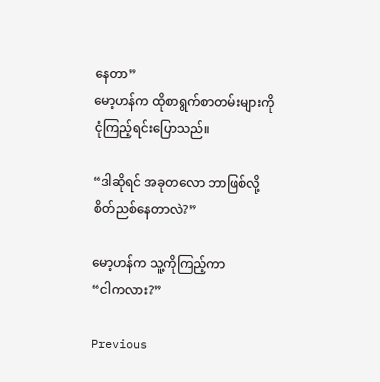နေတာ”
မော့ဟန်က ထိုစာရွက်စာတမ်းများကို ငုံကြည့်ရင်းပြောသည်။

“ဒါဆိုရင် အခုတလော ဘာဖြစ်လို့ စိတ်ညစ်နေတာလဲ?”

မော့ဟန်က သူ့ကိုကြည့်ကာ
“ငါကလား?”

Previous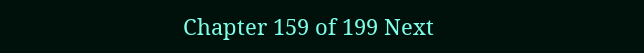Chapter 159 of 199 Next